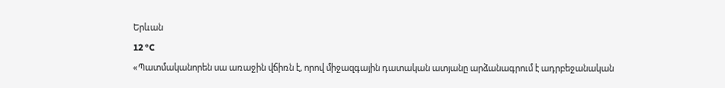Երևան
12 °C
«Պատմականորեն սա առաջին վճիռն է, որով միջազգային դատական ատյանը արձանագրում է ադրբեջանական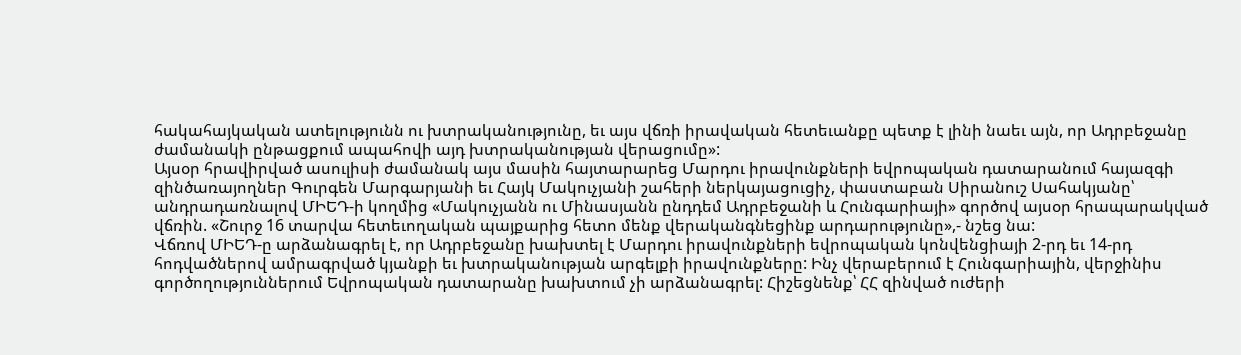հակահայկական ատելությունն ու խտրականությունը, եւ այս վճռի իրավական հետեւանքը պետք է լինի նաեւ այն, որ Ադրբեջանը ժամանակի ընթացքում ապահովի այդ խտրականության վերացումը»:
Այսօր հրավիրված ասուլիսի ժամանակ այս մասին հայտարարեց Մարդու իրավունքների եվրոպական դատարանում հայազգի զինծառայողներ Գուրգեն Մարգարյանի եւ Հայկ Մակուչյանի շահերի ներկայացուցիչ, փաստաբան Սիրանուշ Սահակյանը՝ անդրադառնալով ՄԻԵԴ-ի կողմից «Մակուչյանն ու Մինասյանն ընդդեմ Ադրբեջանի և Հունգարիայի» գործով այսօր հրապարակված վճռին. «Շուրջ 16 տարվա հետեւողական պայքարից հետո մենք վերականգնեցինք արդարությունը»,- նշեց նա:
Վճռով ՄԻԵԴ-ը արձանագրել է, որ Ադրբեջանը խախտել է Մարդու իրավունքների եվրոպական կոնվենցիայի 2-րդ եւ 14-րդ հոդվածներով ամրագրված կյանքի եւ խտրականության արգելքի իրավունքները: Ինչ վերաբերում է Հունգարիային, վերջինիս գործողություններում Եվրոպական դատարանը խախտում չի արձանագրել: Հիշեցնենք՝ ՀՀ զինված ուժերի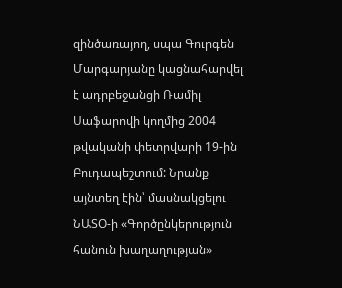զինծառայող, սպա Գուրգեն Մարգարյանը կացնահարվել է ադրբեջանցի Ռամիլ Սաֆարովի կողմից 2004 թվականի փետրվարի 19-ին Բուդապեշտում: Նրանք այնտեղ էին՝ մասնակցելու ՆԱՏՕ-ի «Գործընկերություն հանուն խաղաղության»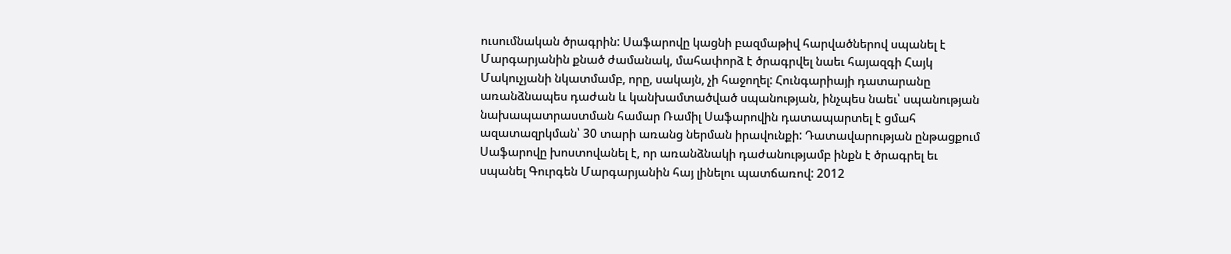ուսումնական ծրագրին: Սաֆարովը կացնի բազմաթիվ հարվածներով սպանել է Մարգարյանին քնած ժամանակ, մահափորձ է ծրագրվել նաեւ հայազգի Հայկ Մակուչյանի նկատմամբ, որը, սակայն, չի հաջողել: Հունգարիայի դատարանը առանձնապես դաժան և կանխամտածված սպանության, ինչպես նաեւ՝ սպանության նախապատրաստման համար Ռամիլ Սաֆարովին դատապարտել է ցմահ ազատազրկման՝ 30 տարի առանց ներման իրավունքի: Դատավարության ընթացքում Սաֆարովը խոստովանել է, որ առանձնակի դաժանությամբ ինքն է ծրագրել եւ սպանել Գուրգեն Մարգարյանին հայ լինելու պատճառով: 2012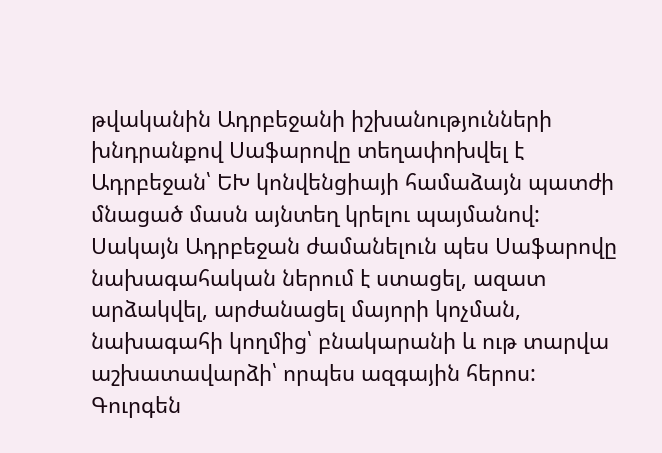թվականին Ադրբեջանի իշխանությունների խնդրանքով Սաֆարովը տեղափոխվել է Ադրբեջան՝ ԵԽ կոնվենցիայի համաձայն պատժի մնացած մասն այնտեղ կրելու պայմանով: Սակայն Ադրբեջան ժամանելուն պես Սաֆարովը նախագահական ներում է ստացել, ազատ արձակվել, արժանացել մայորի կոչման, նախագահի կողմից՝ բնակարանի և ութ տարվա աշխատավարձի՝ որպես ազգային հերոս: Գուրգեն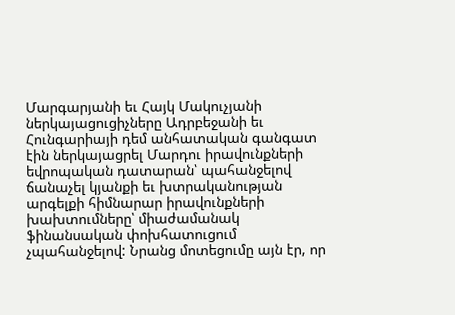Մարգարյանի եւ Հայկ Մակուչյանի ներկայացուցիչները Ադրբեջանի եւ Հունգարիայի դեմ անհատական գանգատ էին ներկայացրել Մարդու իրավունքների եվրոպական դատարան՝ պահանջելով ճանաչել կյանքի եւ խտրականության արգելքի հիմնարար իրավունքների խախտումները՝ միաժամանակ ֆինանսական փոխհատուցում չպահանջելով: Նրանց մոտեցումը այն էր, որ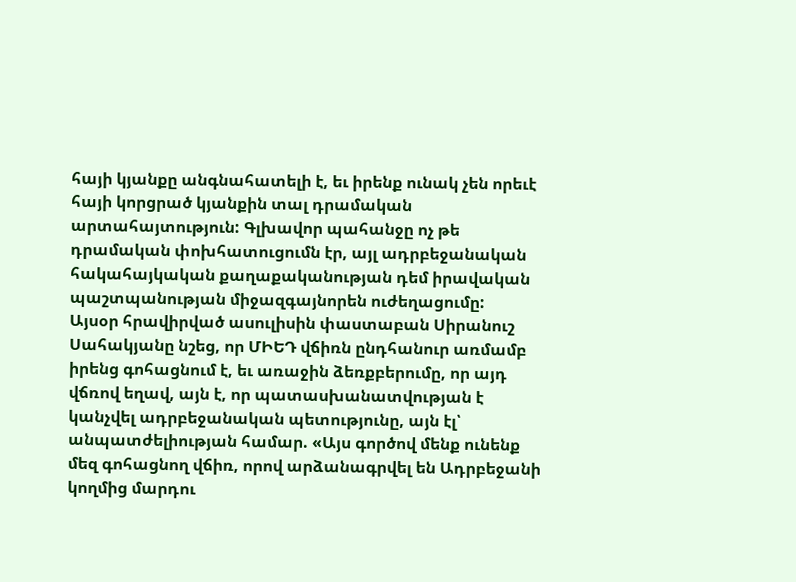հայի կյանքը անգնահատելի է, եւ իրենք ունակ չեն որեւէ հայի կորցրած կյանքին տալ դրամական արտահայտություն: Գլխավոր պահանջը ոչ թե դրամական փոխհատուցումն էր, այլ ադրբեջանական հակահայկական քաղաքականության դեմ իրավական պաշտպանության միջազգայնորեն ուժեղացումը:
Այսօր հրավիրված ասուլիսին փաստաբան Սիրանուշ Սահակյանը նշեց, որ ՄԻԵԴ վճիռն ընդհանուր առմամբ իրենց գոհացնում է, եւ առաջին ձեռքբերումը, որ այդ վճռով եղավ, այն է, որ պատասխանատվության է կանչվել ադրբեջանական պետությունը, այն էլ՝ անպատժելիության համար. «Այս գործով մենք ունենք մեզ գոհացնող վճիռ, որով արձանագրվել են Ադրբեջանի կողմից մարդու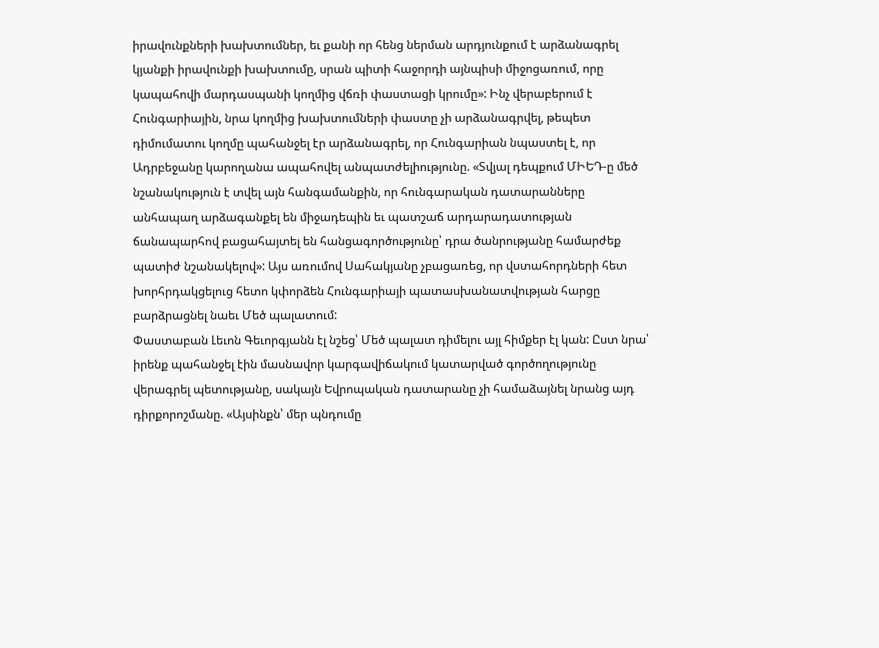իրավունքների խախտումներ, եւ քանի որ հենց ներման արդյունքում է արձանագրել կյանքի իրավունքի խախտումը, սրան պիտի հաջորդի այնպիսի միջոցառում, որը կապահովի մարդասպանի կողմից վճռի փաստացի կրումը»: Ինչ վերաբերում է Հունգարիային, նրա կողմից խախտումների փաստը չի արձանագրվել, թեպետ դիմումատու կողմը պահանջել էր արձանագրել, որ Հունգարիան նպաստել է, որ Ադրբեջանը կարողանա ապահովել անպատժելիությունը. «Տվյալ դեպքում ՄԻԵԴ-ը մեծ նշանակություն է տվել այն հանգամանքին, որ հունգարական դատարանները անհապաղ արձագանքել են միջադեպին եւ պատշաճ արդարադատության ճանապարհով բացահայտել են հանցագործությունը՝ դրա ծանրությանը համարժեք պատիժ նշանակելով»: Այս առումով Սահակյանը չբացառեց, որ վստահորդների հետ խորհրդակցելուց հետո կփորձեն Հունգարիայի պատասխանատվության հարցը բարձրացնել նաեւ Մեծ պալատում:
Փաստաբան Լեւոն Գեւորգյանն էլ նշեց՝ Մեծ պալատ դիմելու այլ հիմքեր էլ կան: Ըստ նրա՝ իրենք պահանջել էին մասնավոր կարգավիճակում կատարված գործողությունը վերագրել պետությանը, սակայն Եվրոպական դատարանը չի համաձայնել նրանց այդ դիրքորոշմանը. «Այսինքն՝ մեր պնդումը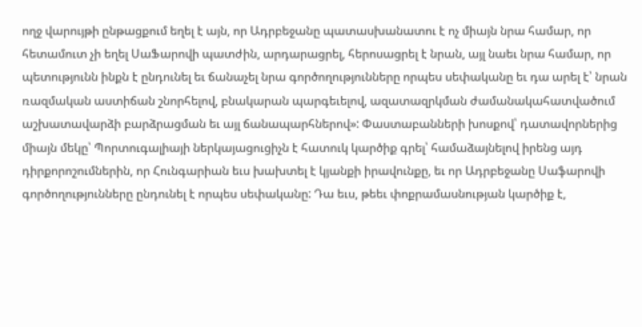ողջ վարույթի ընթացքում եղել է այն, որ Ադրբեջանը պատասխանատու է ոչ միայն նրա համար, որ հետամուտ չի եղել ՍաՖարովի պատժին, արդարացրել, հերոսացրել է նրան, այլ նաեւ նրա համար, որ պետությունն ինքն է ընդունել եւ ճանաչել նրա գործողությունները որպես սեփականը եւ դա արել է՝ նրան ռազմական աստիճան շնորհելով, բնակարան պարգեւելով, ազատազրկման ժամանակահատվածում աշխատավարձի բարձրացման եւ այլ ճանապարհներով»: Փաստաբանների խոսքով՝ դատավորներից միայն մեկը՝ Պորտուգալիայի ներկայացուցիչն է հատուկ կարծիք գրել՝ համաձայնելով իրենց այդ դիրքորոշումներին, որ Հունգարիան եւս խախտել է կյանքի իրավունքը, եւ որ Ադրբեջանը Սաֆարովի գործողությունները ընդունել է որպես սեփականը: Դա եւս, թեեւ փոքրամասնության կարծիք է,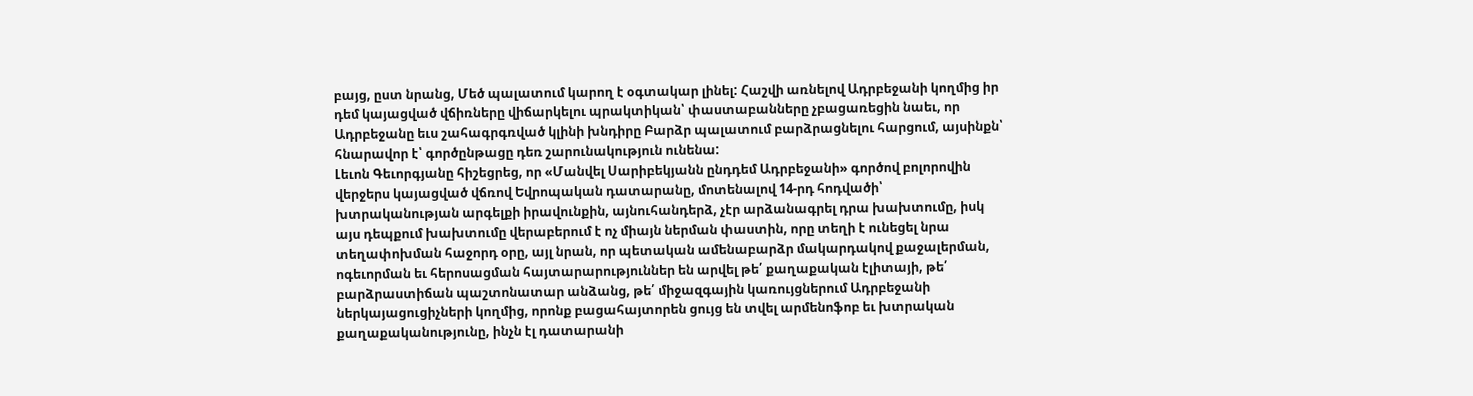բայց, ըստ նրանց, Մեծ պալատում կարող է օգտակար լինել: Հաշվի առնելով Ադրբեջանի կողմից իր դեմ կայացված վճիռները վիճարկելու պրակտիկան՝ փաստաբանները չբացառեցին նաեւ, որ Ադրբեջանը եւս շահագրգռված կլինի խնդիրը Բարձր պալատում բարձրացնելու հարցում, այսինքն՝ հնարավոր է՝ գործընթացը դեռ շարունակություն ունենա:
Լեւոն Գեւորգյանը հիշեցրեց, որ «Մանվել Սարիբեկյանն ընդդեմ Ադրբեջանի» գործով բոլորովին վերջերս կայացված վճռով Եվրոպական դատարանը, մոտենալով 14-րդ հոդվածի՝ խտրականության արգելքի իրավունքին, այնուհանդերձ, չէր արձանագրել դրա խախտումը, իսկ այս դեպքում խախտումը վերաբերում է ոչ միայն ներման փաստին, որը տեղի է ունեցել նրա տեղափոխման հաջորդ օրը, այլ նրան, որ պետական ամենաբարձր մակարդակով քաջալերման, ոգեւորման եւ հերոսացման հայտարարություններ են արվել թե՛ քաղաքական էլիտայի, թե՛ բարձրաստիճան պաշտոնատար անձանց, թե՛ միջազգային կառույցներում Ադրբեջանի ներկայացուցիչների կողմից, որոնք բացահայտորեն ցույց են տվել արմենոֆոբ եւ խտրական քաղաքականությունը, ինչն էլ դատարանի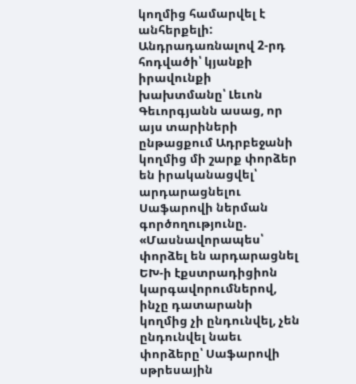կողմից համարվել է անհերքելի: Անդրադառնալով 2-րդ հոդվածի՝ կյանքի իրավունքի խախտմանը՝ Լեւոն Գեւորգյանն ասաց, որ այս տարիների ընթացքում Ադրբեջանի կողմից մի շարք փորձեր են իրականացվել՝ արդարացնելու Սաֆարովի ներման գործողությունը. «Մասնավորապես՝ փորձել են արդարացնել ԵԽ-ի էքստրադիցիոն կարգավորումներով, ինչը դատարանի կողմից չի ընդունվել, չեն ընդունվել նաեւ փորձերը՝ Սաֆարովի սթրեսային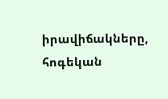իրավիճակները, հոգեկան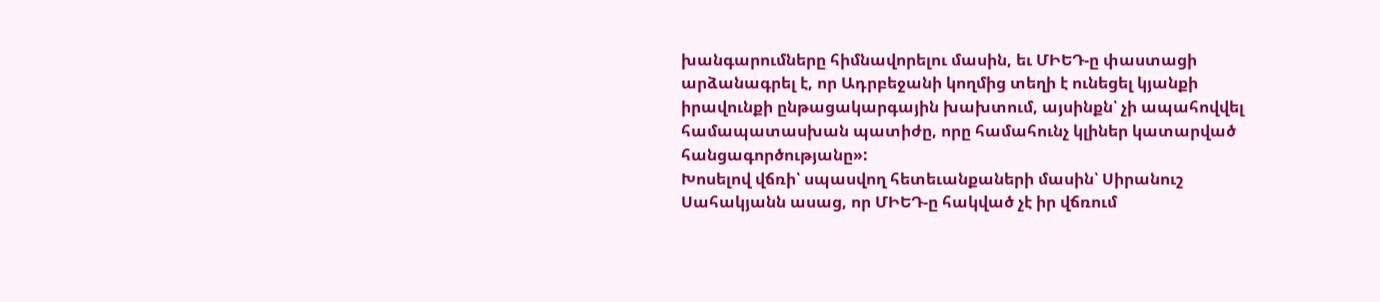խանգարումները հիմնավորելու մասին, եւ ՄԻԵԴ-ը փաստացի արձանագրել է, որ Ադրբեջանի կողմից տեղի է ունեցել կյանքի իրավունքի ընթացակարգային խախտում, այսինքն՝ չի ապահովվել համապատասխան պատիժը, որը համահունչ կլիներ կատարված հանցագործությանը»:
Խոսելով վճռի՝ սպասվող հետեւանքաների մասին՝ Սիրանուշ Սահակյանն ասաց, որ ՄԻԵԴ-ը հակված չէ իր վճռում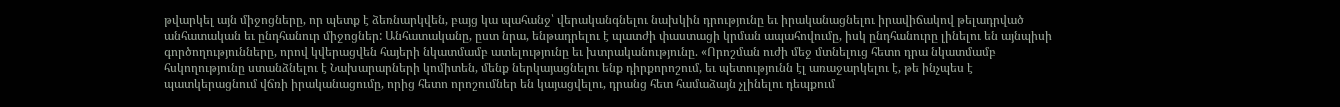թվարկել այն միջոցները, որ պետք է ձեռնարկվեն, բայց կա պահանջ՝ վերականգնելու նախկին դրությունը եւ իրականացնելու իրավիճակով թելադրված անհատական եւ ընդհանուր միջոցներ: Անհատականը, ըստ նրա, ենթադրելու է պատժի փաստացի կրման ապահովումը, իսկ ընդհանուրը լինելու են այնպիսի գործողությունները, որով կվերացվեն հայերի նկատմամբ ատելությունը եւ խտրականությունը. «Որոշման ուժի մեջ մտնելուց հետո դրա նկատմամբ հսկողությունը ստանձնելու է Նախարարների կոմիտեն, մենք ներկայացնելու ենք դիրքորոշում, եւ պետությունն էլ առաջարկելու է, թե ինչպես է պատկերացնում վճռի իրականացումը, որից հետո որոշումներ են կայացվելու, դրանց հետ համաձայն չլինելու դեպքում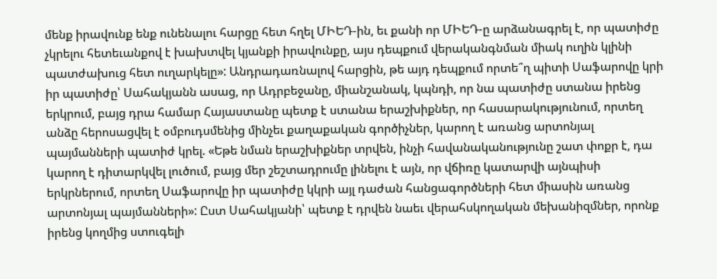մենք իրավունք ենք ունենալու հարցը հետ հղել ՄԻԵԴ-ին, եւ քանի որ ՄԻԵԴ-ը արձանագրել է, որ պատիժը չկրելու հետեւանքով է խախտվել կյանքի իրավունքը, այս դեպքում վերականգնման միակ ուղին կլինի պատժախուց հետ ուղարկելը»: Անդրադառնալով հարցին, թե այդ դեպքում որտե՞ղ պիտի Սաֆարովը կրի իր պատիժը՝ Սահակյանն ասաց, որ Ադրբեջանը, միանշանակ, կպնդի, որ նա պատիժը ստանա իրենց երկրում, բայց դրա համար Հայաստանը պետք է ստանա երաշխիքներ, որ հասարակությունում, որտեղ անձը հերոսացվել է օմբուդսմենից մինչեւ քաղաքական գործիչներ, կարող է առանց արտոնյալ պայմանների պատիժ կրել. «Եթե նման երաշխիքներ տրվեն, ինչի հավանականությունը շատ փոքր է, դա կարող է դիտարկվել լուծում, բայց մեր շեշտադրումը լինելու է այն, որ վճիռը կատարվի այնպիսի երկրներում, որտեղ Սաֆարովը իր պատիժը կկրի այլ դաժան հանցագործների հետ միասին առանց արտոնյալ պայմանների»: Ըստ Սահակյանի՝ պետք է դրվեն նաեւ վերահսկողական մեխանիզմներ, որոնք իրենց կողմից ստուգելի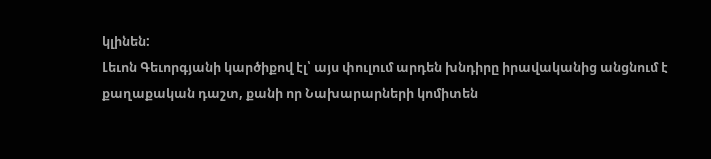կլինեն:
Լեւոն Գեւորգյանի կարծիքով էլ՝ այս փուլում արդեն խնդիրը իրավականից անցնում է քաղաքական դաշտ, քանի որ Նախարարների կոմիտեն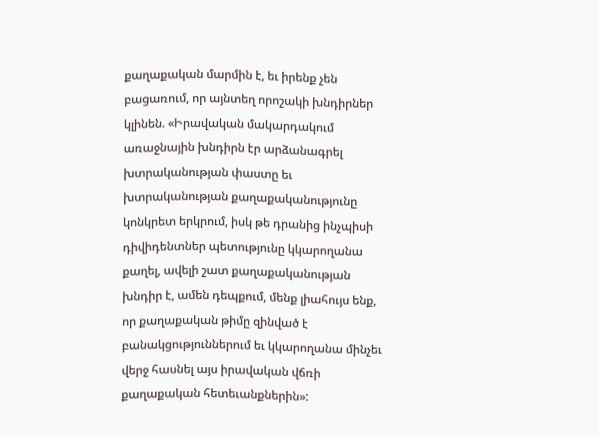քաղաքական մարմին է, եւ իրենք չեն բացառում, որ այնտեղ որոշակի խնդիրներ կլինեն. «Իրավական մակարդակում առաջնային խնդիրն էր արձանագրել խտրականության փաստը եւ խտրականության քաղաքականությունը կոնկրետ երկրում, իսկ թե դրանից ինչպիսի դիվիդենտներ պետությունը կկարողանա քաղել, ավելի շատ քաղաքականության խնդիր է, ամեն դեպքում, մենք լիահույս ենք, որ քաղաքական թիմը զինված է բանակցություններում եւ կկարողանա մինչեւ վերջ հասնել այս իրավական վճռի քաղաքական հետեւանքներին»: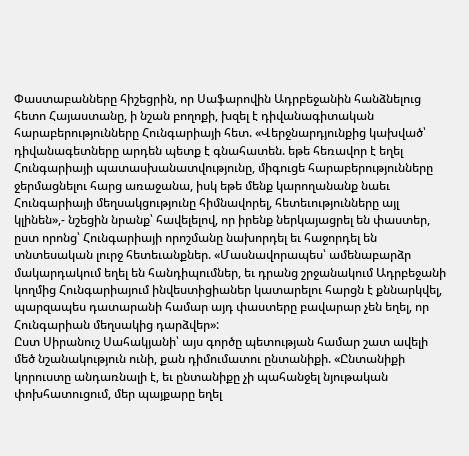Փաստաբանները հիշեցրին, որ Սաֆարովին Ադրբեջանին հանձնելուց հետո Հայաստանը, ի նշան բողոքի, խզել է դիվանագիտական հարաբերությունները Հունգարիայի հետ. «Վերջնարդյունքից կախված՝ դիվանագետները արդեն պետք է գնահատեն. եթե հեռավոր է եղել Հունգարիայի պատասխանատվությունը, միգուցե հարաբերությունները ջերմացնելու հարց առաջանա, իսկ եթե մենք կարողանանք նաեւ Հունգարիայի մեղսակցությունը հիմնավորել, հետեւությունները այլ կլինեն»,- նշեցին նրանք՝ հավելելով, որ իրենք ներկայացրել են փաստեր, ըստ որոնց՝ Հունգարիայի որոշմանը նախորդել եւ հաջորդել են տնտեսական լուրջ հետեւանքներ. «Մասնավորապես՝ ամենաբարձր մակարդակում եղել են հանդիպումներ, եւ դրանց շրջանակում Ադրբեջանի կողմից Հունգարիայում ինվեստիցիաներ կատարելու հարցն է քննարկվել, պարզապես դատարանի համար այդ փաստերը բավարար չեն եղել, որ Հունգարիան մեղսակից դարձվեր»:
Ըստ Սիրանուշ Սահակյանի՝ այս գործը պետության համար շատ ավելի մեծ նշանակություն ունի, քան դիմումատու ընտանիքի. «Ընտանիքի կորուստը անդառնալի է, եւ ընտանիքը չի պահանջել նյութական փոխհատուցում, մեր պայքարը եղել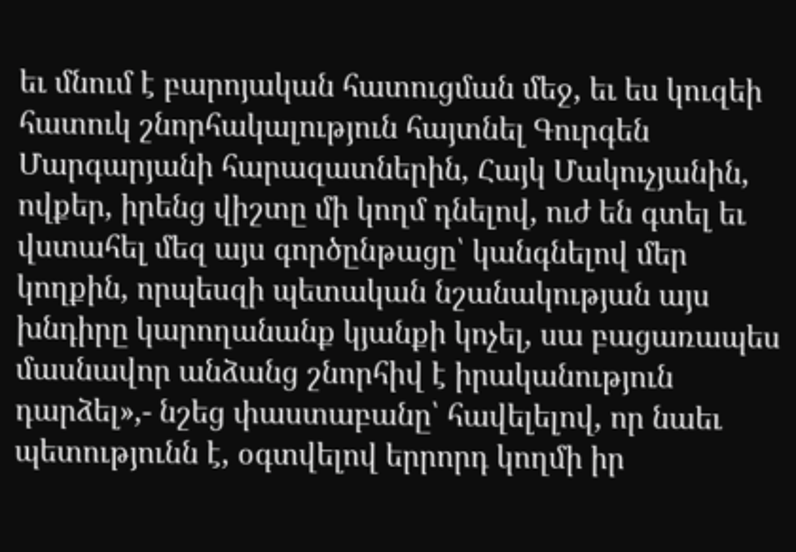եւ մնում է բարոյական հատուցման մեջ, եւ ես կուզեի հատուկ շնորհակալություն հայտնել Գուրգեն Մարգարյանի հարազատներին, Հայկ Մակուչյանին, ովքեր, իրենց վիշտը մի կողմ դնելով, ուժ են գտել եւ վստահել մեզ այս գործընթացը՝ կանգնելով մեր կողքին, որպեսզի պետական նշանակության այս խնդիրը կարողանանք կյանքի կոչել, սա բացառապես մասնավոր անձանց շնորհիվ է իրականություն դարձել»,- նշեց փաստաբանը՝ հավելելով, որ նաեւ պետությունն է, օգտվելով երրորդ կողմի իր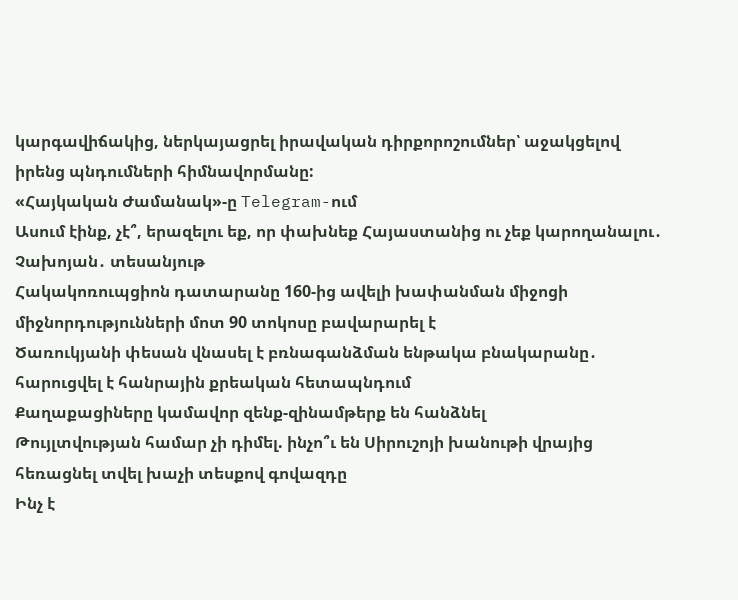կարգավիճակից, ներկայացրել իրավական դիրքորոշումներ՝ աջակցելով իրենց պնդումների հիմնավորմանը:
«Հայկական Ժամանակ»-ը Telegram-ում
Ասում էինք, չէ՞, երազելու եք, որ փախնեք Հայաստանից ու չեք կարողանալու․ Չախոյան․ տեսանյութ
Հակակոռուպցիոն դատարանը 160-ից ավելի խափանման միջոցի միջնորդությունների մոտ 90 տոկոսը բավարարել է
Ծառուկյանի փեսան վնասել է բռնագանձման ենթակա բնակարանը․ հարուցվել է հանրային քրեական հետապնդում
Քաղաքացիները կամավոր զենք-զինամթերք են հանձնել
Թույլտվության համար չի դիմել. ինչո՞ւ են Սիրուշոյի խանութի վրայից հեռացնել տվել խաչի տեսքով գովազդը
Ինչ է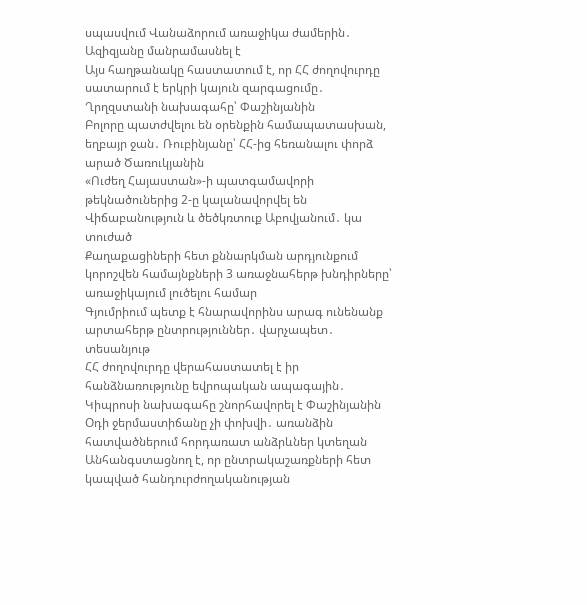սպասվում Վանաձորում առաջիկա ժամերին․ Ազիզյանը մանրամասնել է
Այս հաղթանակը հաստատում է, որ ՀՀ ժողովուրդը սատարում է երկրի կայուն զարգացումը․ Ղրղզստանի նախագահը՝ Փաշինյանին
Բոլորը պատժվելու են օրենքին համապատասխան, եղբայր ջան․ Ռուբինյանը՝ ՀՀ-ից հեռանալու փորձ արած Ծառուկյանին
«Ուժեղ Հայաստան»-ի պատգամավորի թեկնածուներից 2-ը կալանավորվել են
Վիճաբանություն և ծեծկռտուք Աբովյանում․ կա տուժած
Քաղաքացիների հետ քննարկման արդյունքում կորոշվեն համայնքների 3 առաջնահերթ խնդիրները՝ առաջիկայում լուծելու համար
Գյումրիում պետք է հնարավորինս արագ ունենանք արտահերթ ընտրություններ․ վարչապետ․ տեսանյութ
ՀՀ ժողովուրդը վերահաստատել է իր հանձնառությունը եվրոպական ապագային․ Կիպրոսի նախագահը շնորհավորել է Փաշինյանին
Օդի ջերմաստիճանը չի փոխվի․ առանձին հատվածներում հորդառատ անձրևներ կտեղան
Անհանգստացնող է, որ ընտրակաշառքների հետ կապված հանդուրժողականության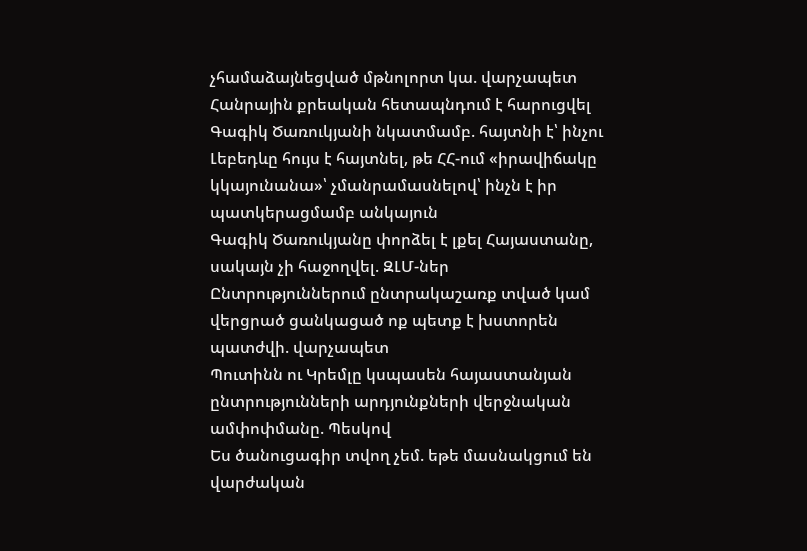չհամաձայնեցված մթնոլորտ կա. վարչապետ
Հանրային քրեական հետապնդում է հարուցվել Գագիկ Ծառուկյանի նկատմամբ. հայտնի է՝ ինչու
Լեբեդևը հույս է հայտնել, թե ՀՀ-ում «իրավիճակը կկայունանա»՝ չմանրամասնելով՝ ինչն է իր պատկերացմամբ անկայուն
Գագիկ Ծառուկյանը փորձել է լքել Հայաստանը, սակայն չի հաջողվել. ԶԼՄ-ներ
Ընտրություններում ընտրակաշառք տված կամ վերցրած ցանկացած ոք պետք է խստորեն պատժվի. վարչապետ
Պուտինն ու Կրեմլը կսպասեն հայաստանյան ընտրությունների արդյունքների վերջնական ամփոփմանը. Պեսկով
Ես ծանուցագիր տվող չեմ. եթե մասնակցում են վարժական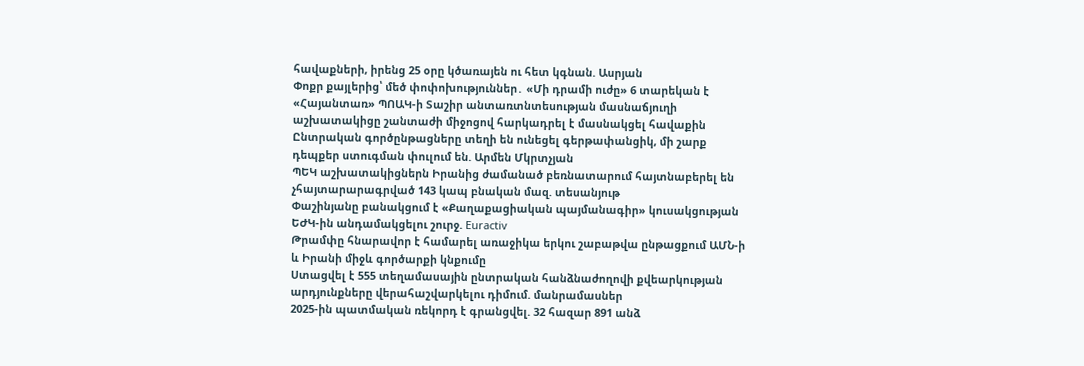հավաքների, իրենց 25 օրը կծառայեն ու հետ կգնան. Ասրյան
Փոքր քայլերից՝ մեծ փոփոխություններ․ «Մի դրամի ուժը» 6 տարեկան է
«Հայանտառ» ՊՈԱԿ-ի Տաշիր անտառտնտեսության մասնաճյուղի աշխատակիցը շանտաժի միջոցով հարկադրել է մասնակցել հավաքին
Ընտրական գործընթացները տեղի են ունեցել գերթափանցիկ, մի շարք դեպքեր ստուգման փուլում են. Արմեն Մկրտչյան
ՊԵԿ աշխատակիցներն Իրանից ժամանած բեռնատարում հայտնաբերել են չհայտարարագրված 143 կապ բնական մազ. տեսանյութ
Փաշինյանը բանակցում է «Քաղաքացիական պայմանագիր» կուսակցության ԵԺԿ-ին անդամակցելու շուրջ. Euractiv
Թրամփը հնարավոր է համարել առաջիկա երկու շաբաթվա ընթացքում ԱՄՆ-ի և Իրանի միջև գործարքի կնքումը
Ստացվել է 555 տեղամասային ընտրական հանձնաժողովի քվեարկության արդյունքները վերահաշվարկելու դիմում. մանրամասներ
2025-ին պատմական ռեկորդ է գրանցվել. 32 հազար 891 անձ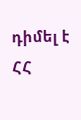դիմել է ՀՀ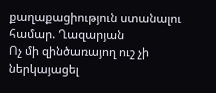քաղաքացիություն ստանալու համար. Ղազարյան
Ոչ մի զինծառայող ուշ չի ներկայացել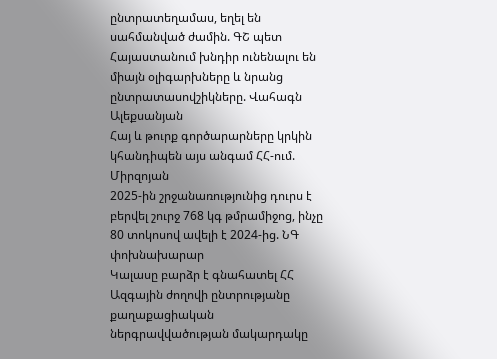ընտրատեղամաս, եղել են սահմանված ժամին. ԳՇ պետ
Հայաստանում խնդիր ունենալու են միայն օլիգարխները և նրանց ընտրատասովշիկները. Վահագն Ալեքսանյան
Հայ և թուրք գործարարները կրկին կհանդիպեն այս անգամ ՀՀ-ում. Միրզոյան
2025-ին շրջանառությունից դուրս է բերվել շուրջ 768 կգ թմրամիջոց, ինչը 80 տոկոսով ավելի է 2024-ից. ՆԳ փոխնախարար
Կալասը բարձր է գնահատել ՀՀ Ազգային ժողովի ընտրությանը քաղաքացիական ներգրավվածության մակարդակը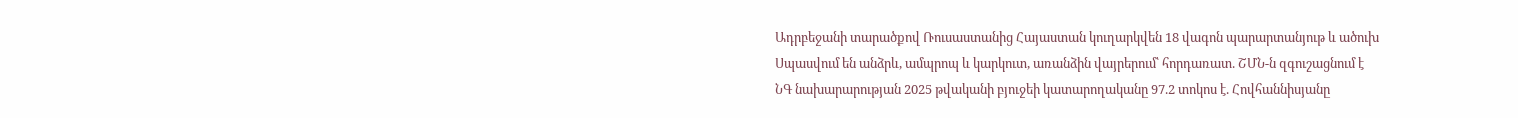Ադրբեջանի տարածքով Ռուսաստանից Հայաստան կուղարկվեն 18 վագոն պարարտանյութ և ածուխ
Սպասվում են անձրև, ամպրոպ և կարկուտ, առանձին վայրերում՝ հորդառատ. ՇՄՆ-ն զգուշացնում է
ՆԳ նախարարության 2025 թվականի բյուջեի կատարողականը 97.2 տոկոս է. Հովհաննիսյանը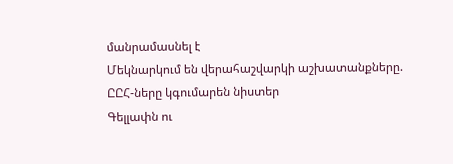մանրամասնել է
Մեկնարկում են վերահաշվարկի աշխատանքները. ԸԸՀ-ները կգումարեն նիստեր
Գելլափն ու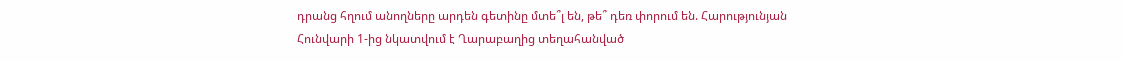դրանց հղում անողները արդեն գետինը մտե՞լ են, թե՞ դեռ փորում են. Հարությունյան
Հունվարի 1-ից նկատվում է Ղարաբաղից տեղահանված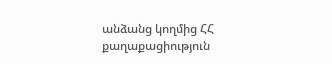անձանց կողմից ՀՀ քաղաքացիություն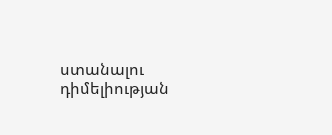ստանալու դիմելիության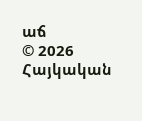աճ
© 2026 Հայկական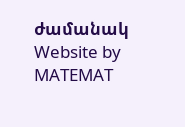ժամանակ
Website by MATEMAT